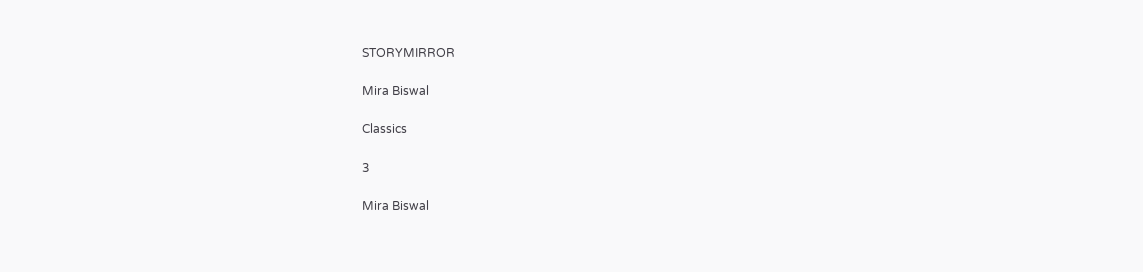STORYMIRROR

Mira Biswal

Classics

3

Mira Biswal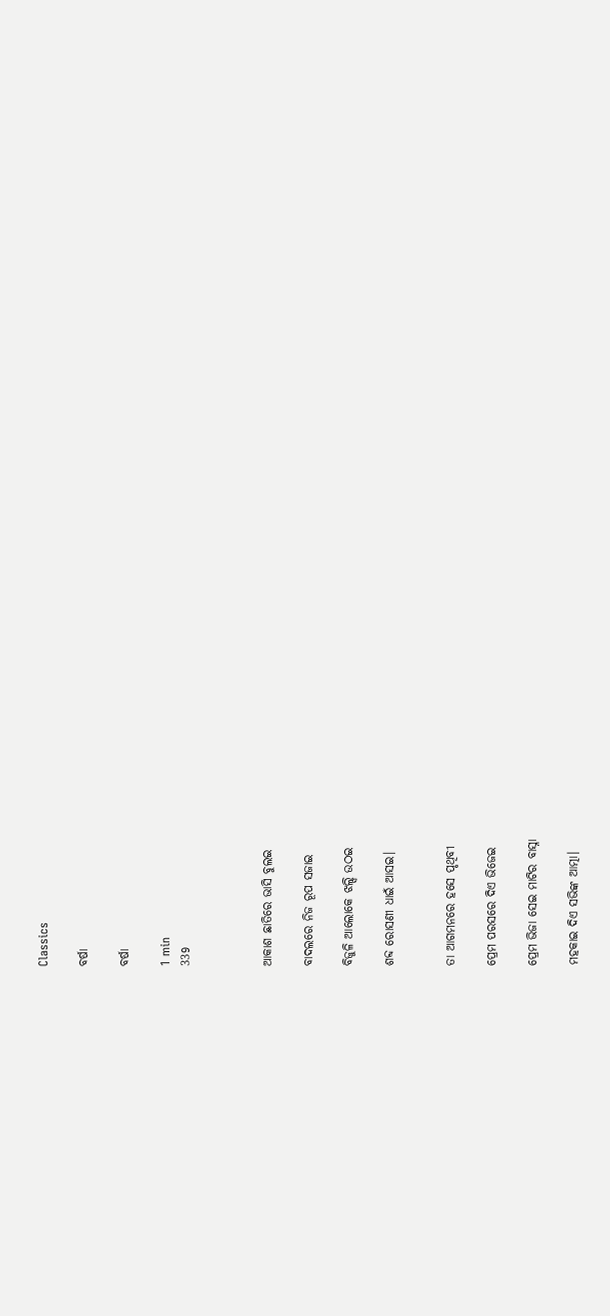Classics

ବର୍ଷା

ବର୍ଷା

1 min
339



ଆକାଶ ଛାତିରେ ଭାସି ବୁଲଇ

ବାଦଲରେ ନିଜ ରୂପ ସଜାଇ

ବିଜୁଳି ଆଲୋକେ ଝଲ୍ସି ଉଠଇ

ଶବ୍ଦ ରୋସଣୀ ଧାଇଁ ଆସଇ।


ତା ଆଗମନରେ ହସେ ପୃଥିବୀ

ପ୍ରେମ ପରସରେ ଦିଏ ଭିଜେଇ

ପ୍ରେମ ଭିଜା ସେଇ ମାଟିର ବାସ୍ନା

ମହକାଇ ଦିଏ ସଭିଙ୍କ ଆତ୍ମା।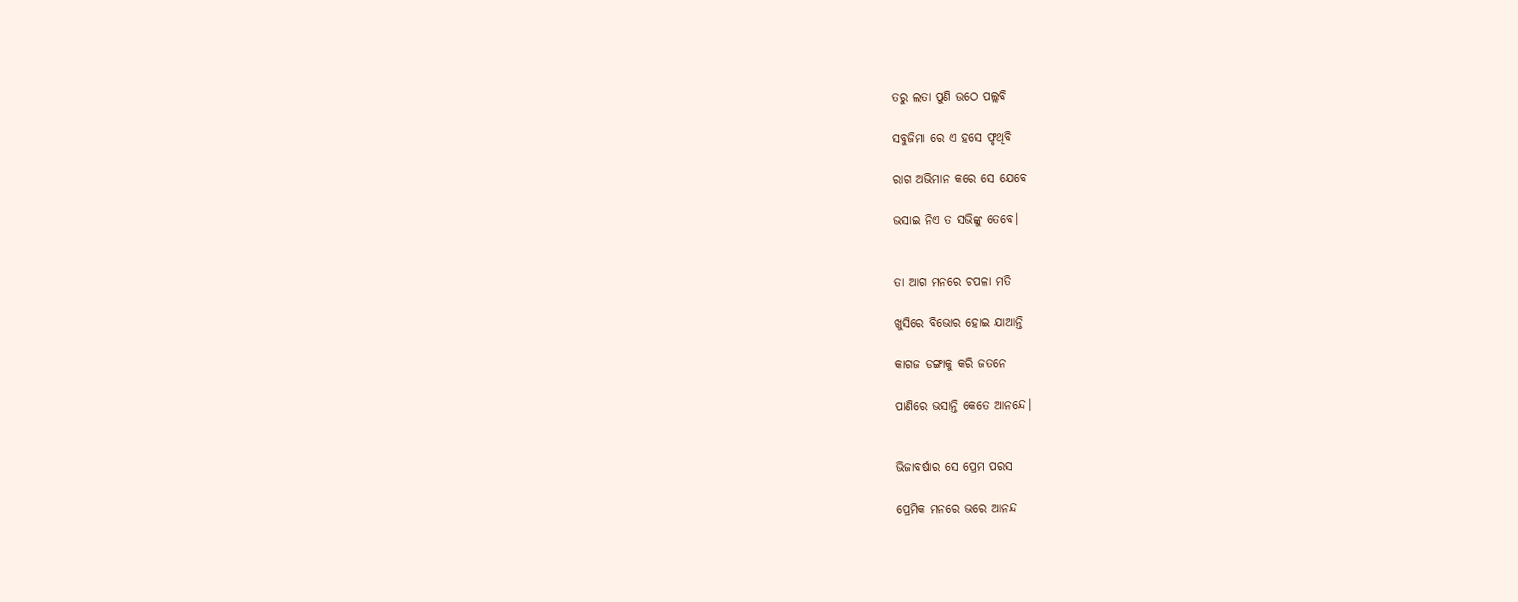ତରୁ ଲତା ପୁଣି ଉଠେ ପଲ୍ଲବି

ସବୁଜିମା ରେ ଏ ହସେ ଫୃଥିବି

ରାଗ ଅଭିମାନ କରେ ସେ ଯେବେ

ଭସାଇ ନିଏ ତ ସଭିଙ୍କୁ ତେବେ।


ତା ଆଗ ମନରେ ଚପଳା ମତି

ଖୁସିରେ ବିଭୋର ହୋଇ ଯାଆନ୍ତି

କାଗଜ ଡଙ୍ଗାକୁ କରି ଜତନେ

ପାଣିରେ ଭସାନ୍ତି କେତେ ଆନନ୍ଦେ।


ଭିଜାବର୍ଷାର ସେ ପ୍ରେମ ପରସ

ପ୍ରେମିକ ମନରେ ଭରେ ଆନନ୍ଦ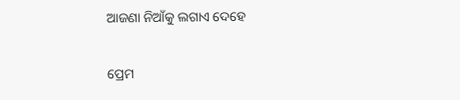ଆଜଣା ନିଆଁକୁ ଲଗାଏ ଦେହେ

ପ୍ରେମ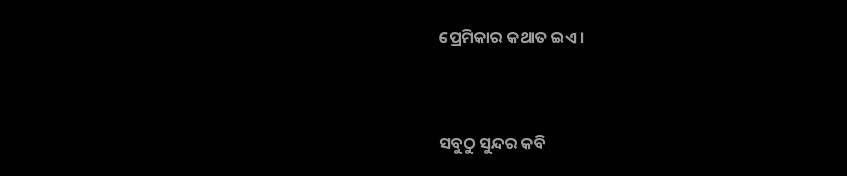ପ୍ରେମିକାର କଥାତ ଇଏ।


ସବୁଠୁ ସୁନ୍ଦର କବି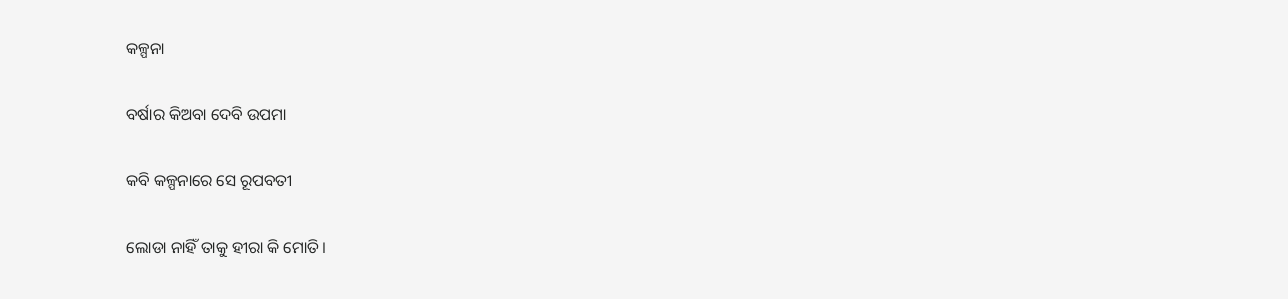କଳ୍ପନା

ବର୍ଷାର କିଅବା ଦେବି ଉପମା

କବି କଳ୍ପନାରେ ସେ ରୂପବତୀ

ଲୋଡା ନାହିଁ ତାକୁ ହୀରା କି ମୋତି।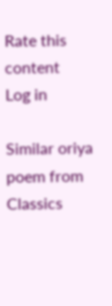Rate this content
Log in

Similar oriya poem from Classics